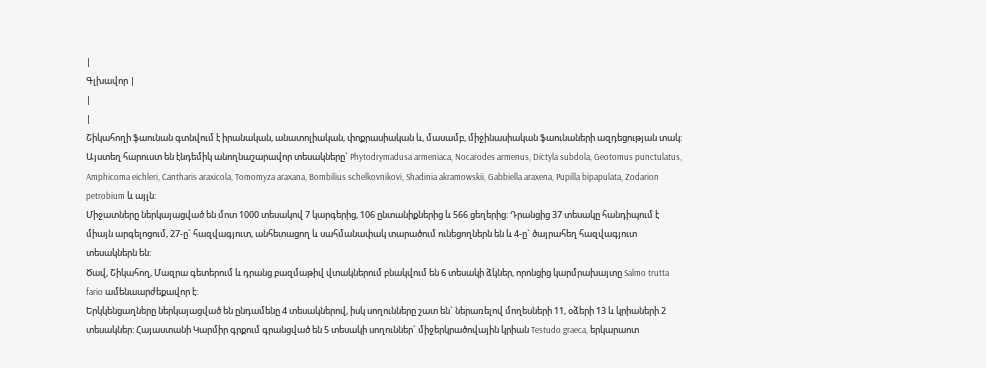|
Գլխավոր |
|
|
Շիկահողի ֆաունան գտնվում է իրանական, անատոլիական, փոքրասիական և, մասամբ, միջինասիական ֆաունաների ազդեցության տակ: Այստեղ հարուստ են էնդեմիկ անողնաշարավոր տեսակները` Phytodrymadusa armeniaca, Nocarodes armenus, Dictyla subdola, Geotomus punctulatus, Amphicoma eichleri, Cantharis araxicola, Tomomyza araxana, Bombilius schelkovnikovi, Shadinia akramowskii, Gabbiella araxena, Pupilla bipapulata, Zodarion petrobium և այլն:
Միջատները ներկայացված են մոտ 1000 տեսակով 7 կարգերից, 106 ընտանիքներից և 566 ցեղերից: Դրանցից 37 տեսակը հանդիպում է միայն արգելոցում, 27-ը` հազվագյուտ, անհետացող և սահմանափակ տարածում ունեցողներն են և 4-ը` ծայրահեղ հազվագյուտ տեսակներն են:
Ծավ, Շիկահող, Մազրա գետերում և դրանց բազմաթիվ վտակներում բնակվում են 6 տեսակի ձկներ, որոնցից կարմրախայտը Salmo trutta fario ամենաարժեքավոր է:
Երկկենցաղները ներկայացված են ընդամենը 4 տեսակներով, իսկ սողունները շատ են` ներառելով մողեսների 11, օձերի 13 և կրիաների 2 տեսակներ: Հայաստանի Կարմիր գրքում գրանցված են 5 տեսակի սողուններ` միջերկրածովային կրիան Testudo graeca, երկարաոտ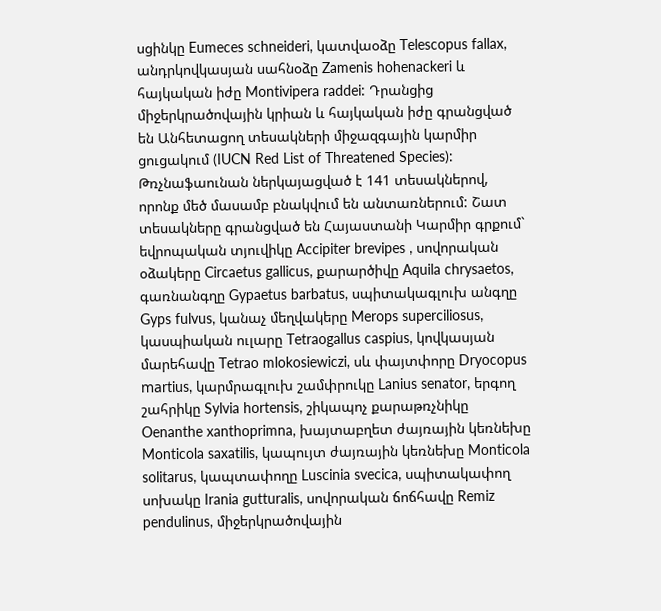սցինկը Eumeces schneideri, կատվաօձը Telescopus fallax, անդրկովկասյան սահնօձը Zamenis hohenackeri և հայկական իժը Montivipera raddei: Դրանցից միջերկրածովային կրիան և հայկական իժը գրանցված են Անհետացող տեսակների միջազգային կարմիր ցուցակում (IUCN Red List of Threatened Species):
Թռչնաֆաունան ներկայացված է 141 տեսակներով, որոնք մեծ մասամբ բնակվում են անտառներում: Շատ տեսակները գրանցված են Հայաստանի Կարմիր գրքում` եվրոպական տյուվիկը Accipiter brevipes , սովորական օձակերը Circaetus gallicus, քարարծիվը Aquila chrysaetos, գառնանգղը Gypaetus barbatus, սպիտակագլուխ անգղը Gyps fulvus, կանաչ մեղվակերը Merops superciliosus, կասպիական ուլարը Tetraogallus caspius, կովկասյան մարեհավը Tetrao mlokosiewiczi, սև փայտփորը Dryocopus mаrtius, կարմրագլուխ շամփրուկը Lanius senator, երգող շահրիկը Sylvia hortensis, շիկապոչ քարաթռչնիկը Oenanthe xanthoprimna, խայտաբղետ ժայռային կեռնեխը Monticola saxatilis, կապույտ ժայռային կեռնեխը Monticola solitarus, կապտափողը Luscinia svecica, սպիտակափող սոխակը Irania gutturalis, սովորական ճոճհավը Remiz pendulinus, միջերկրածովային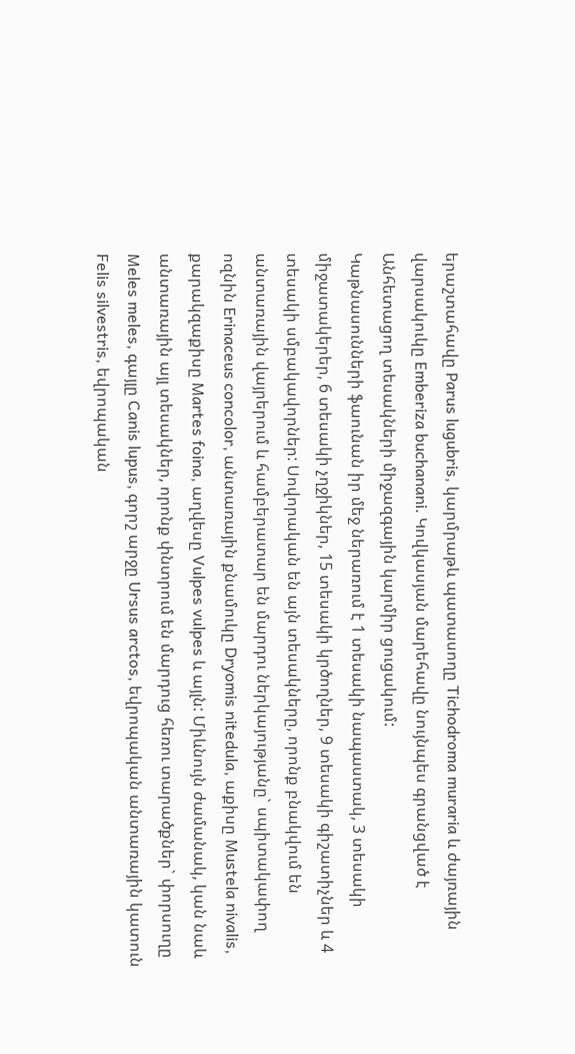երաշտահավը Parus lugubris, կարմրաթև պատասողը Tichodroma muraria և ժայռային վարսակուկը Emberiza buchanani. Կովկասյան մարեհավը նույնպես գրանցված է Անհետացող տեսակների միջազգային կարմիր ցուցակում:
Կաթնասունների ֆաունան իր մեջ ներառում է 1 տեսակի նապաստակ, 3 տեսակի միջատակերեր, 6 տեսակի չղջիկներ, 15 տեսակի կրծողներ, 9 տեսակի գիշատիչներ և 4 տեսակի սմբակավորներ: Սովորական են այն տեսակները, որոնք բնակվում են անտառային վայրերում և համբերատար են մարդու ներկայությանը` սպիտակափող ոզնին Erinaceus concolor, անտառային քնամուկը Dryomis nitedula, աքիսը Mustela nivalis, քարակզաքիսը Martes foina, աղվեսը Vulpes vulpes և այլն: Միևնույն ժամանակ, կան նաև անտառային այլ տեսակներ, որոնք փնտրում են մարդուց հեռու տարածքներ` փորսուղը Meles meles, գայլը Canis lupus, գորշ արջը Ursus arctos, եվրոպական անտառային կատուն Felis silvestris, եվրոպական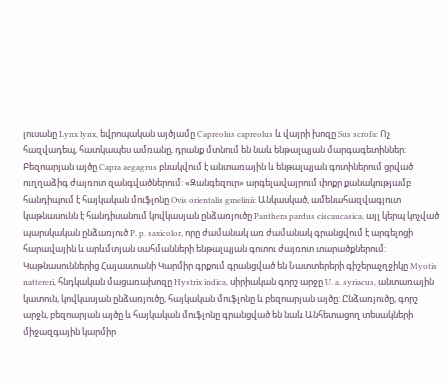լուսանը Lynx lynx, եվրոպական այծյամը Capreolus capreolus և վայրի խոզը Sus scrofa: Ոչ հազվադեպ, հատկապես ամռանը, դրանք մտնում են նաև ենթալպյան մարգագետիններ: Բեզոարյան այծը Capra aegagrus բնակվում է անտառային և ենթալպյան գոտիներում ցրված ուղղաձիգ ժայռոտ զանգվածներում: «Զանգեզուր» արգելավայրում փոքր քանակությամբ հանդիպում է հայկական մուֆլոնը Ovis orientalis gmelinii: Անկասկած, ամենահազվագյուտ կաթնասունն է հանդիսանում կովկասյան ընձառյուծը Panthera pardus ciscaucasica, այլ կերպ կոչված պարսկական ընձառյուծ P. p. saxicolor, որը ժամանակ առ ժամանակ գրանցվում է արգելոցի հարավային և արևմտյան սահմանների ենթալպյան գոտու ժայռոտ տարածքներում:
Կաթնասուններից Հայաստանի Կարմիր գրքում գրանցված են Նատտերերի գիշերաչղջիկը Myotis nattereri, հնդկական մացառախոզը Hystrix indica, սիրիական գորշ արջը U. a. syriacus, անտառային կատուն, կովկասյան ընձառյուծը, հայկական մուֆլոնը և բեզոարյան այծը: Ընձառյուծը, գորշ արջն, բեզոարյան այծը և հայկական մուֆլոնը գրանցված են նաև Անհետացող տեսակների միջազգային կարմիր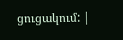ցուցակում: |